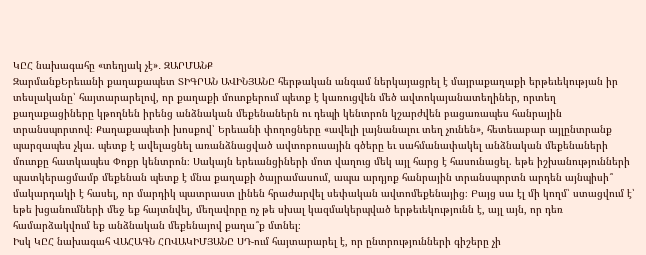ԿԸՀ նախագահը «տեղյակ չէ»․ ԶԱՐՄԱՆՔ
ԶարմանքԵրեւանի քաղաքապետ ՏԻԳՐԱՆ ԱՎԻՆՅԱՆԸ հերթական անգամ ներկայացրել է մայրաքաղաքի երթեւեկության իր տեսլականը՝ հայտարարելով, որ քաղաքի մուտքերում պետք է կառուցվեն մեծ ավտոկայանատեղիներ, որտեղ քաղաքացիները կթողնեն իրենց անձնական մեքենաներն ու դեպի կենտրոն կշարժվեն բացառապես հանրային տրանսպորտով։ Քաղաքապետի խոսքով՝ Երեւանի փողոցները «ավելի լայնանալու տեղ չունեն», հետեւաբար այլընտրանք պարզապես չկա. պետք է ավելացնել առանձնացված ավտոբուսային գծերը եւ սահմանափակել անձնական մեքենաների մուտքը հատկապես Փոքր կենտրոն։ Սակայն երեւանցիների մոտ վաղուց մեկ այլ հարց է հասունացել. եթե իշխանությունների պատկերացմամբ մեքենան պետք է մնա քաղաքի ծայրամասում, ապա արդյոք հանրային տրանսպորտն արդեն այնպիսի՞ մակարդակի է հասել, որ մարդիկ պատրաստ լինեն հրաժարվել սեփական ավտոմեքենայից։ Բայց սա էլ մի կողմ՝ ստացվում է՝ եթե խցանումների մեջ եք հայտնվել, մեղավորը ոչ թե սխալ կազմակերպված երթեւեկությունն է, այլ այն, որ դեռ համարձակվում եք անձնական մեքենայով քաղա՞ք մտնել։
Իսկ ԿԸՀ նախագահ ՎԱՀԱԳՆ ՀՈՎԱԿԻՄՅԱՆԸ ՍԴ-ում հայտարարել է, որ ընտրությունների գիշերը չի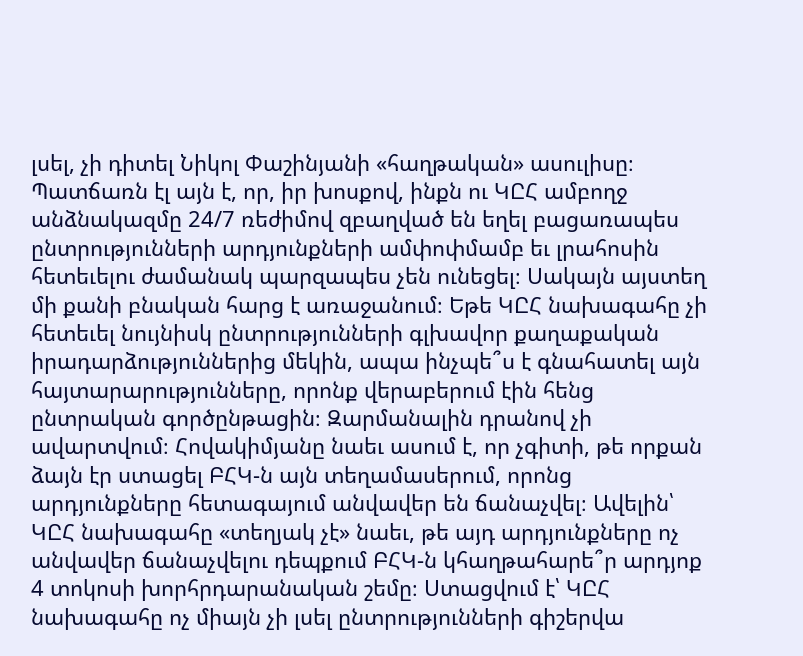լսել, չի դիտել Նիկոլ Փաշինյանի «հաղթական» ասուլիսը։ Պատճառն էլ այն է, որ, իր խոսքով, ինքն ու ԿԸՀ ամբողջ անձնակազմը 24/7 ռեժիմով զբաղված են եղել բացառապես ընտրությունների արդյունքների ամփոփմամբ եւ լրահոսին հետեւելու ժամանակ պարզապես չեն ունեցել։ Սակայն այստեղ մի քանի բնական հարց է առաջանում։ Եթե ԿԸՀ նախագահը չի հետեւել նույնիսկ ընտրությունների գլխավոր քաղաքական իրադարձություններից մեկին, ապա ինչպե՞ս է գնահատել այն հայտարարությունները, որոնք վերաբերում էին հենց ընտրական գործընթացին։ Զարմանալին դրանով չի ավարտվում։ Հովակիմյանը նաեւ ասում է, որ չգիտի, թե որքան ձայն էր ստացել ԲՀԿ-ն այն տեղամասերում, որոնց արդյունքները հետագայում անվավեր են ճանաչվել։ Ավելին՝ ԿԸՀ նախագահը «տեղյակ չէ» նաեւ, թե այդ արդյունքները ոչ անվավեր ճանաչվելու դեպքում ԲՀԿ-ն կհաղթահարե՞ր արդյոք 4 տոկոսի խորհրդարանական շեմը։ Ստացվում է՝ ԿԸՀ նախագահը ոչ միայն չի լսել ընտրությունների գիշերվա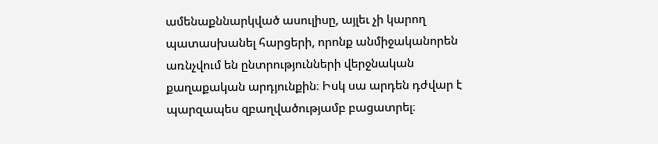ամենաքննարկված ասուլիսը, այլեւ չի կարող պատասխանել հարցերի, որոնք անմիջականորեն առնչվում են ընտրությունների վերջնական քաղաքական արդյունքին։ Իսկ սա արդեն դժվար է պարզապես զբաղվածությամբ բացատրել։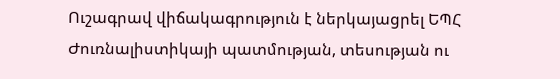Ուշագրավ վիճակագրություն է ներկայացրել ԵՊՀ Ժուռնալիստիկայի պատմության, տեսության ու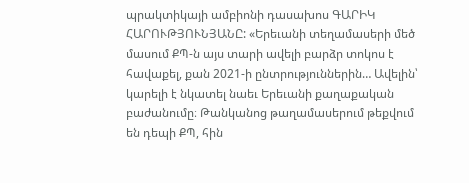պրակտիկայի ամբիոնի դասախոս ԳԱՐԻԿ ՀԱՐՈՒԹՅՈՒՆՅԱՆԸ: «Երեւանի տեղամասերի մեծ մասում ՔՊ-ն այս տարի ավելի բարձր տոկոս է հավաքել, քան 2021-ի ընտրություններին… Ավելին՝ կարելի է նկատել նաեւ Երեւանի քաղաքական բաժանումը։ Թանկանոց թաղամասերում թեքվում են դեպի ՔՊ, հին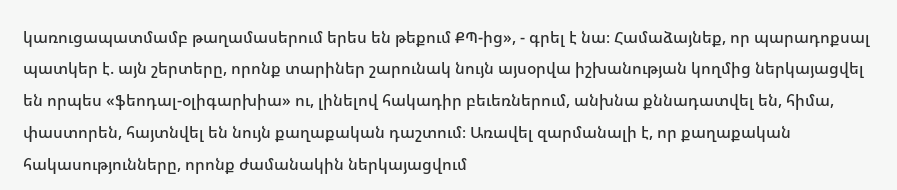կառուցապատմամբ թաղամասերում երես են թեքում ՔՊ-ից», - գրել է նա։ Համաձայնեք, որ պարադոքսալ պատկեր է. այն շերտերը, որոնք տարիներ շարունակ նույն այսօրվա իշխանության կողմից ներկայացվել են որպես «ֆեոդալ-օլիգարխիա» ու, լինելով հակադիր բեւեռներում, անխնա քննադատվել են, հիմա, փաստորեն, հայտնվել են նույն քաղաքական դաշտում։ Առավել զարմանալի է, որ քաղաքական հակասությունները, որոնք ժամանակին ներկայացվում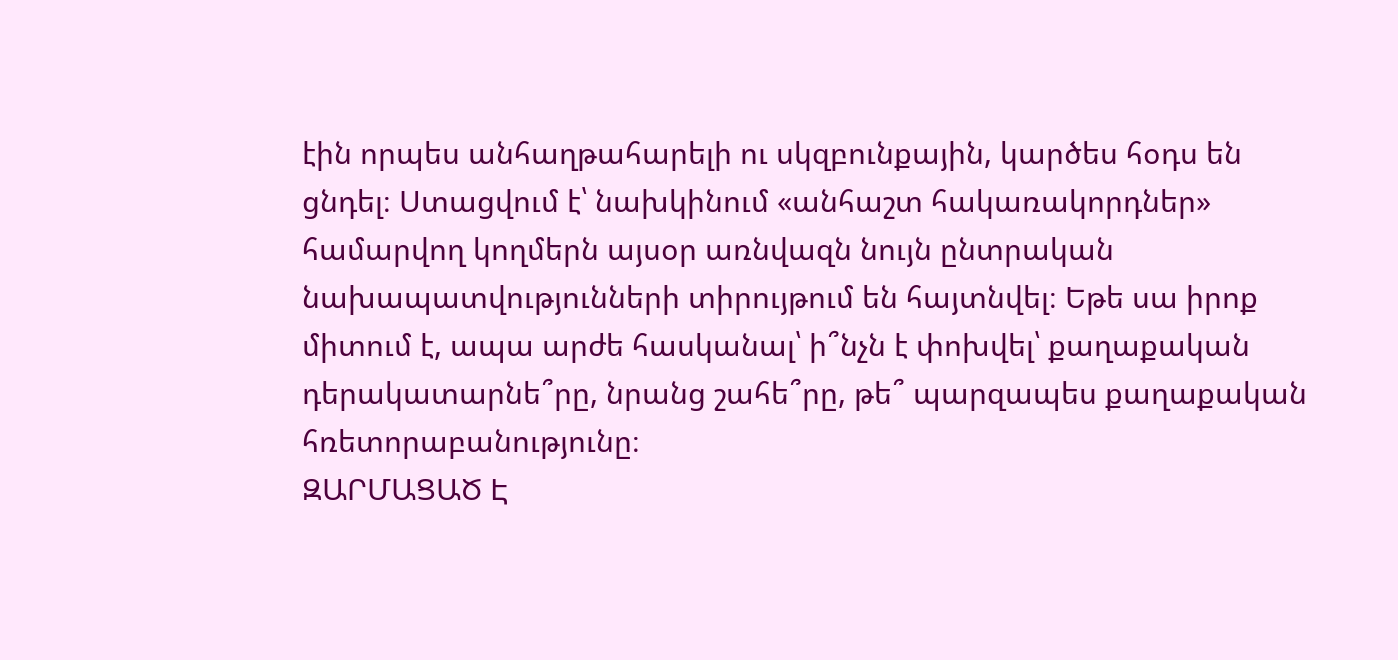էին որպես անհաղթահարելի ու սկզբունքային, կարծես հօդս են ցնդել։ Ստացվում է՝ նախկինում «անհաշտ հակառակորդներ» համարվող կողմերն այսօր առնվազն նույն ընտրական նախապատվությունների տիրույթում են հայտնվել։ Եթե սա իրոք միտում է, ապա արժե հասկանալ՝ ի՞նչն է փոխվել՝ քաղաքական դերակատարնե՞րը, նրանց շահե՞րը, թե՞ պարզապես քաղաքական հռետորաբանությունը։
ԶԱՐՄԱՑԱԾ Է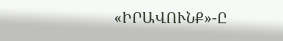«ԻՐԱՎՈՒՆՔ»-Ը